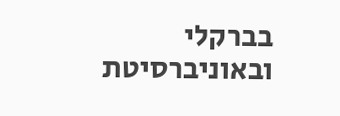בברקלי ובאוניברסיטת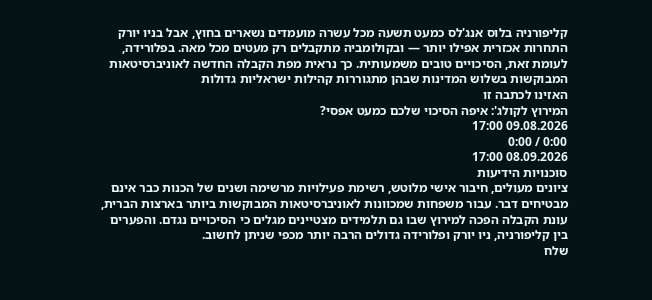קליפורניה בלוס אנג'לס כמעט תשעה מכל עשרה מועמדים נשארים בחוץ, אבל בניו יורק התחרות אכזרית אפילו יותר — ובקולומביה מתקבלים רק מעטים מכל מאה. בפלורידה, לעומת זאת, הסיכויים טובים משמעותית. כך נראית מפת הקבלה החדשה לאוניברסיטאות המבוקשות בשלוש המדינות שבהן מתגוררות קהילות ישראליות גדולות
האזינו לכתבה זו
המירוץ לקולג': איפה הסיכוי שלכם כמעט אפסי?
09.08.2026 17:00
0:00 / 0:00
08.09.2026 17:00
סוכנויות הידיעות
ציונים מעולים, חיבור אישי מלוטש, רשימת פעילויות מרשימה ושנים של הכנות כבר אינם מבטיחים דבר. עבור משפחות שמכוונות לאוניברסיטאות המבוקשות ביותר בארצות הברית, עונת הקבלה הפכה למירוץ שבו גם תלמידים מצטיינים מגלים כי הסיכויים נגדם. והפערים בין קליפורניה, ניו יורק ופלורידה גדולים הרבה יותר מכפי שניתן לחשוב.
שלח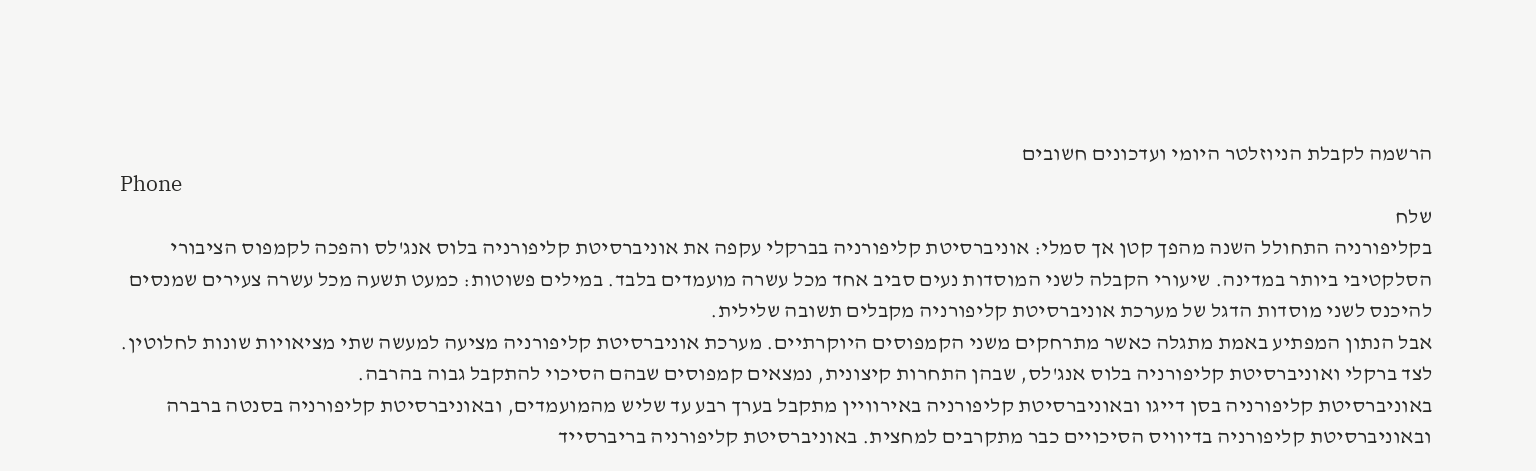הרשמה לקבלת הניוזלטר היומי ועדכונים חשובים
Phone
שלח
בקליפורניה התחולל השנה מהפך קטן אך סמלי: אוניברסיטת קליפורניה בברקלי עקפה את אוניברסיטת קליפורניה בלוס אנג'לס והפכה לקמפוס הציבורי הסלקטיבי ביותר במדינה. שיעורי הקבלה לשני המוסדות נעים סביב אחד מכל עשרה מועמדים בלבד. במילים פשוטות: כמעט תשעה מכל עשרה צעירים שמנסים להיכנס לשני מוסדות הדגל של מערכת אוניברסיטת קליפורניה מקבלים תשובה שלילית.
אבל הנתון המפתיע באמת מתגלה כאשר מתרחקים משני הקמפוסים היוקרתיים. מערכת אוניברסיטת קליפורניה מציעה למעשה שתי מציאויות שונות לחלוטין. לצד ברקלי ואוניברסיטת קליפורניה בלוס אנג'לס, שבהן התחרות קיצונית, נמצאים קמפוסים שבהם הסיכוי להתקבל גבוה בהרבה.
באוניברסיטת קליפורניה בסן דייגו ובאוניברסיטת קליפורניה באירוויין מתקבל בערך רבע עד שליש מהמועמדים, ובאוניברסיטת קליפורניה בסנטה ברברה ובאוניברסיטת קליפורניה בדיוויס הסיכויים כבר מתקרבים למחצית. באוניברסיטת קליפורניה בריברסייד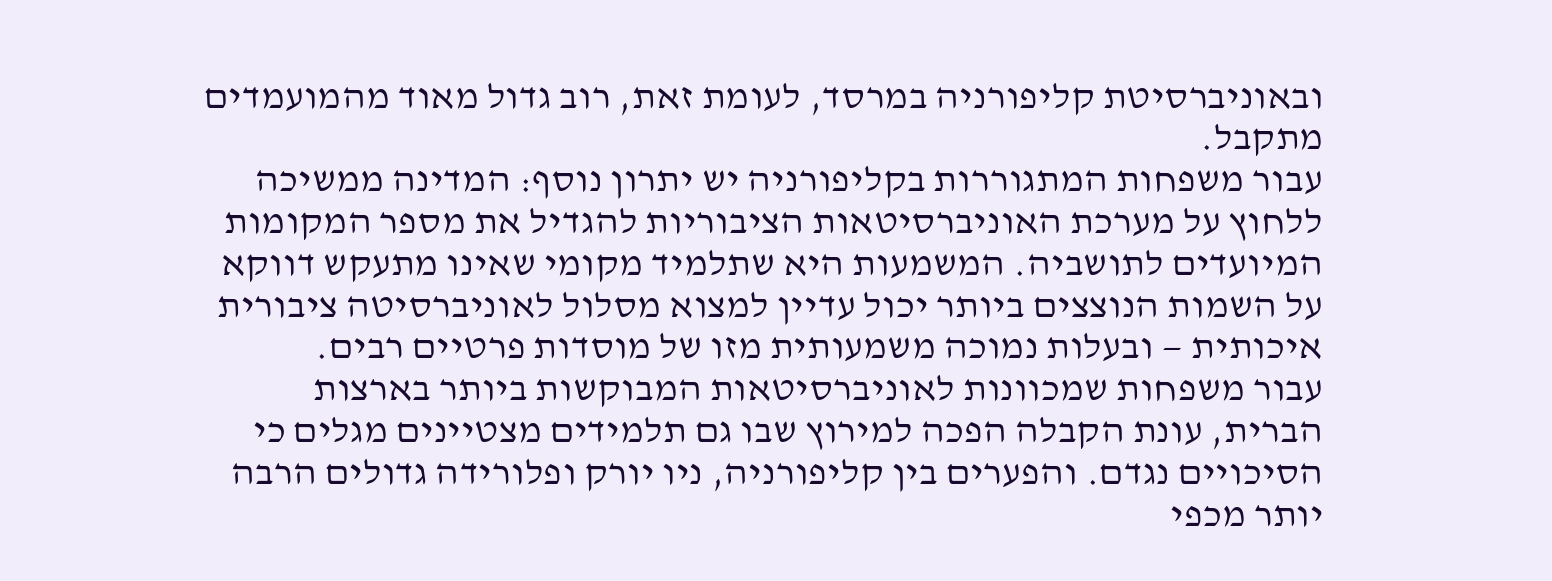ובאוניברסיטת קליפורניה במרסד, לעומת זאת, רוב גדול מאוד מהמועמדים מתקבל.
עבור משפחות המתגוררות בקליפורניה יש יתרון נוסף: המדינה ממשיכה ללחוץ על מערכת האוניברסיטאות הציבוריות להגדיל את מספר המקומות המיועדים לתושביה. המשמעות היא שתלמיד מקומי שאינו מתעקש דווקא על השמות הנוצצים ביותר יכול עדיין למצוא מסלול לאוניברסיטה ציבורית איכותית — ובעלות נמוכה משמעותית מזו של מוסדות פרטיים רבים.
עבור משפחות שמכוונות לאוניברסיטאות המבוקשות ביותר בארצות הברית, עונת הקבלה הפכה למירוץ שבו גם תלמידים מצטיינים מגלים כי הסיכויים נגדם. והפערים בין קליפורניה, ניו יורק ופלורידה גדולים הרבה יותר מכפי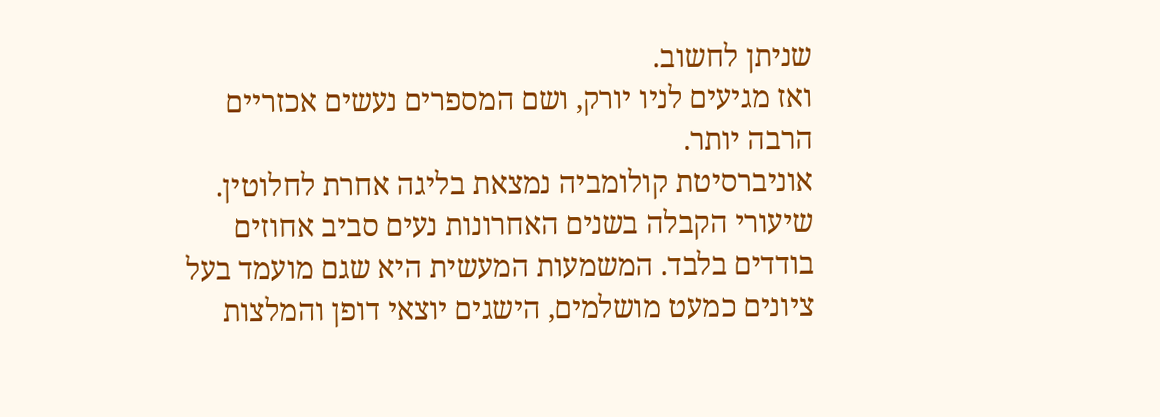שניתן לחשוב.
ואז מגיעים לניו יורק, ושם המספרים נעשים אכזריים הרבה יותר.
אוניברסיטת קולומביה נמצאת בליגה אחרת לחלוטין. שיעורי הקבלה בשנים האחרונות נעים סביב אחוזים בודדים בלבד. המשמעות המעשית היא שגם מועמד בעל ציונים כמעט מושלמים, הישגים יוצאי דופן והמלצות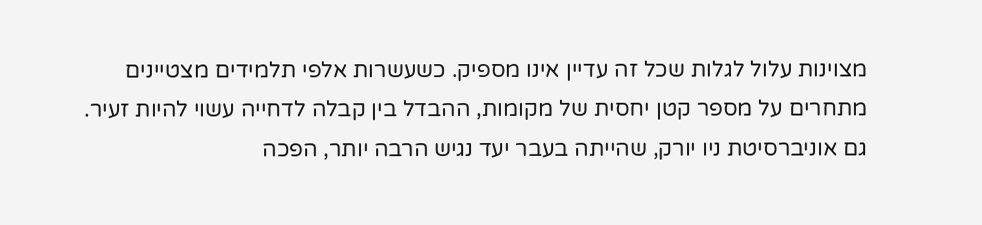מצוינות עלול לגלות שכל זה עדיין אינו מספיק. כשעשרות אלפי תלמידים מצטיינים מתחרים על מספר קטן יחסית של מקומות, ההבדל בין קבלה לדחייה עשוי להיות זעיר.
גם אוניברסיטת ניו יורק, שהייתה בעבר יעד נגיש הרבה יותר, הפכה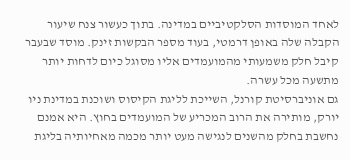לאחד המוסדות הסלקטיביים במדינה. בתוך כעשור צנח שיעור הקבלה שלה באופן דרמטי, בעוד מספר הבקשות זינק. מוסד שבעבר קיבל חלק משמעותי מהמועמדים אליו מסוגל כיום לדחות יותר מתשעה מכל עשרה.
גם אוניברסיטת קורנל, השייכת לליגת הקיסוס ושוכנת במדינת ניו יורק, מותירה את הרוב המכריע של המועמדים בחוץ. היא אמנם נחשבת בחלק מהשנים לנגישה מעט יותר מכמה מאחיותיה בליגת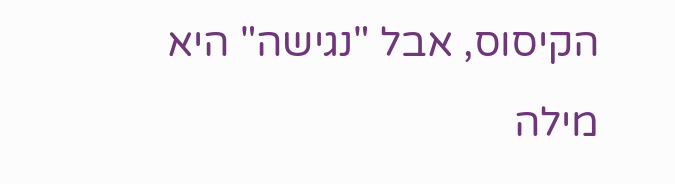הקיסוס, אבל "נגישה" היא מילה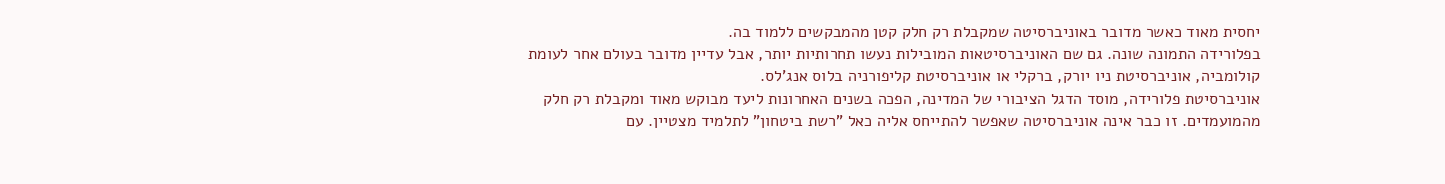יחסית מאוד כאשר מדובר באוניברסיטה שמקבלת רק חלק קטן מהמבקשים ללמוד בה.
בפלורידה התמונה שונה. גם שם האוניברסיטאות המובילות נעשו תחרותיות יותר, אבל עדיין מדובר בעולם אחר לעומת קולומביה, אוניברסיטת ניו יורק, ברקלי או אוניברסיטת קליפורניה בלוס אנג'לס.
אוניברסיטת פלורידה, מוסד הדגל הציבורי של המדינה, הפכה בשנים האחרונות ליעד מבוקש מאוד ומקבלת רק חלק מהמועמדים. זו כבר אינה אוניברסיטה שאפשר להתייחס אליה כאל "רשת ביטחון" לתלמיד מצטיין. עם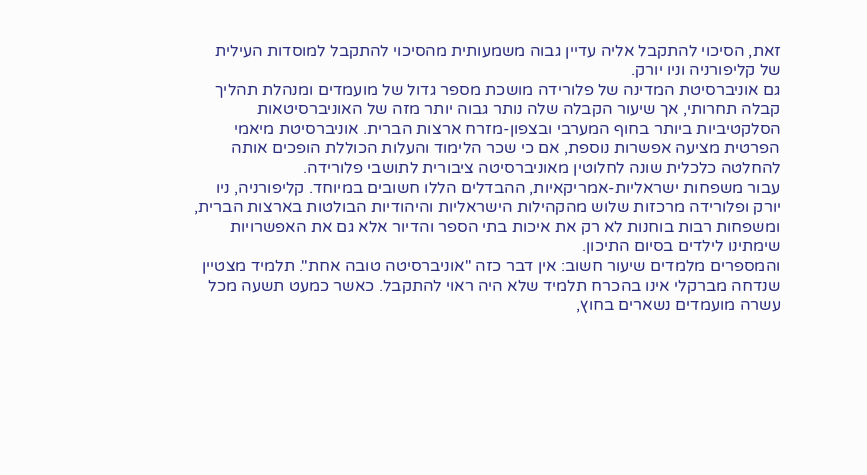זאת, הסיכוי להתקבל אליה עדיין גבוה משמעותית מהסיכוי להתקבל למוסדות העילית של קליפורניה וניו יורק.
גם אוניברסיטת המדינה של פלורידה מושכת מספר גדול של מועמדים ומנהלת תהליך קבלה תחרותי, אך שיעור הקבלה שלה נותר גבוה יותר מזה של האוניברסיטאות הסלקטיביות ביותר בחוף המערבי ובצפון-מזרח ארצות הברית. אוניברסיטת מיאמי הפרטית מציעה אפשרות נוספת, אם כי שכר הלימוד והעלות הכוללת הופכים אותה להחלטה כלכלית שונה לחלוטין מאוניברסיטה ציבורית לתושבי פלורידה.
עבור משפחות ישראליות-אמריקאיות, ההבדלים הללו חשובים במיוחד. קליפורניה, ניו יורק ופלורידה מרכזות שלוש מהקהילות הישראליות והיהודיות הבולטות בארצות הברית, ומשפחות רבות בוחנות לא רק את איכות בתי הספר והדיור אלא גם את האפשרויות שימתינו לילדים בסיום התיכון.
והמספרים מלמדים שיעור חשוב: אין דבר כזה "אוניברסיטה טובה אחת". תלמיד מצטיין שנדחה מברקלי אינו בהכרח תלמיד שלא היה ראוי להתקבל. כאשר כמעט תשעה מכל עשרה מועמדים נשארים בחוץ,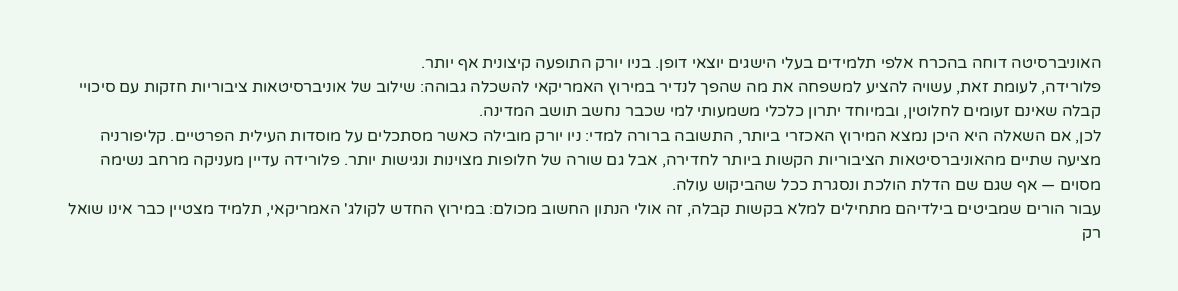האוניברסיטה דוחה בהכרח אלפי תלמידים בעלי הישגים יוצאי דופן. בניו יורק התופעה קיצונית אף יותר.
פלורידה, לעומת זאת, עשויה להציע למשפחה את מה שהפך לנדיר במירוץ האמריקאי להשכלה גבוהה: שילוב של אוניברסיטאות ציבוריות חזקות עם סיכויי קבלה שאינם זעומים לחלוטין, ובמיוחד יתרון כלכלי משמעותי למי שכבר נחשב תושב המדינה.
לכן, אם השאלה היא היכן נמצא המירוץ האכזרי ביותר, התשובה ברורה למדי: ניו יורק מובילה כאשר מסתכלים על מוסדות העילית הפרטיים. קליפורניה מציעה שתיים מהאוניברסיטאות הציבוריות הקשות ביותר לחדירה, אבל גם שורה של חלופות מצוינות ונגישות יותר. פלורידה עדיין מעניקה מרחב נשימה מסוים — אף שגם שם הדלת הולכת ונסגרת ככל שהביקוש עולה.
עבור הורים שמביטים בילדיהם מתחילים למלא בקשות קבלה, זה אולי הנתון החשוב מכולם: במירוץ החדש לקולג' האמריקאי, תלמיד מצטיין כבר אינו שואל רק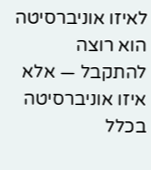לאיזו אוניברסיטה הוא רוצה להתקבל — אלא איזו אוניברסיטה בכלל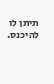תיתן לו להיכנס.